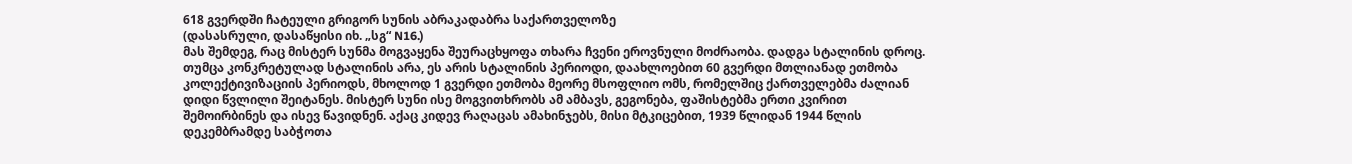618 გვერდში ჩატეული გრიგორ სუნის აბრაკადაბრა საქართველოზე
(დასასრული, დასაწყისი იხ. „სგ“ N16.)
მას შემდეგ, რაც მისტერ სუნმა მოგვაყენა შეურაცხყოფა თხარა ჩვენი ეროვნული მოძრაობა. დადგა სტალინის დროც. თუმცა კონკრეტულად სტალინის არა, ეს არის სტალინის პერიოდი, დაახლოებით 60 გვერდი მთლიანად ეთმობა კოლექტივიზაციის პერიოდს, მხოლოდ 1 გვერდი ეთმობა მეორე მსოფლიო ომს, რომელშიც ქართველებმა ძალიან დიდი წვლილი შეიტანეს. მისტერ სუნი ისე მოგვითხრობს ამ ამბავს, გეგონება, ფაშისტებმა ერთი კვირით შემოირბინეს და ისევ წავიდნენ. აქაც კიდევ რაღაცას ამახინჯებს, მისი მტკიცებით, 1939 წლიდან 1944 წლის დეკემბრამდე საბჭოთა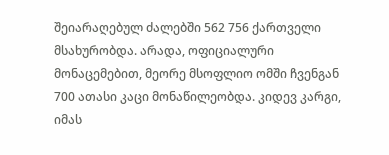შეიარაღებულ ძალებში 562 756 ქართველი მსახურობდა. არადა, ოფიციალური მონაცემებით, მეორე მსოფლიო ომში ჩვენგან 700 ათასი კაცი მონაწილეობდა. კიდევ კარგი, იმას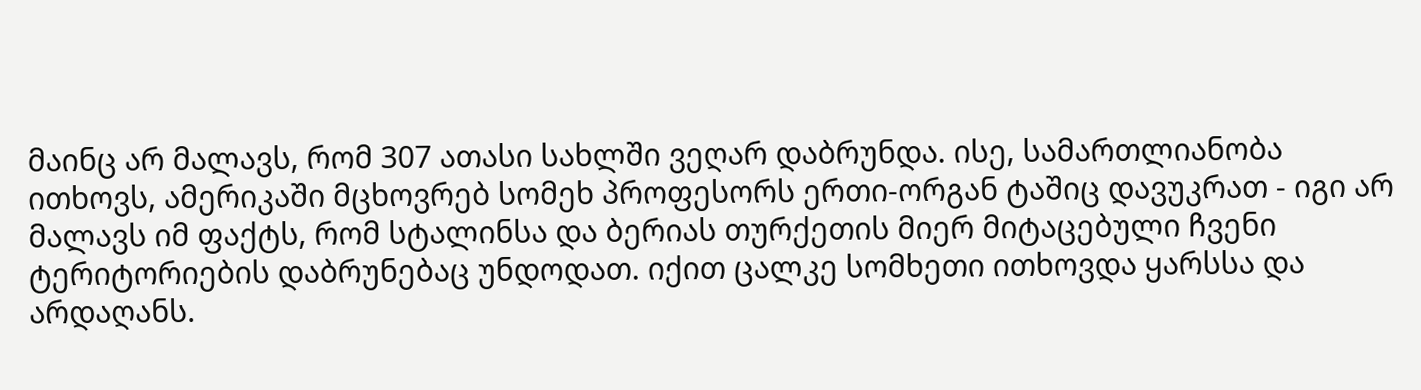მაინც არ მალავს, რომ 307 ათასი სახლში ვეღარ დაბრუნდა. ისე, სამართლიანობა ითხოვს, ამერიკაში მცხოვრებ სომეხ პროფესორს ერთი-ორგან ტაშიც დავუკრათ - იგი არ მალავს იმ ფაქტს, რომ სტალინსა და ბერიას თურქეთის მიერ მიტაცებული ჩვენი ტერიტორიების დაბრუნებაც უნდოდათ. იქით ცალკე სომხეთი ითხოვდა ყარსსა და არდაღანს.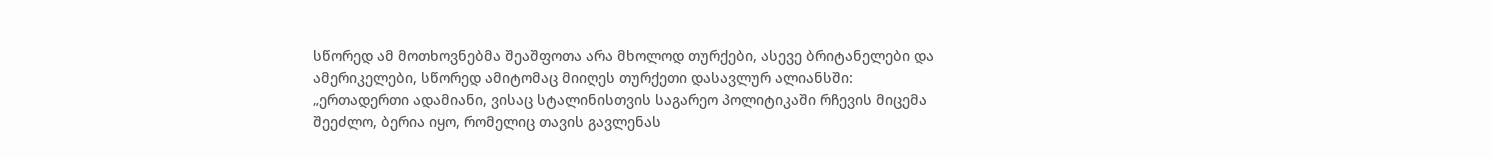სწორედ ამ მოთხოვნებმა შეაშფოთა არა მხოლოდ თურქები, ასევე ბრიტანელები და ამერიკელები, სწორედ ამიტომაც მიიღეს თურქეთი დასავლურ ალიანსში:
„ერთადერთი ადამიანი, ვისაც სტალინისთვის საგარეო პოლიტიკაში რჩევის მიცემა შეეძლო, ბერია იყო, რომელიც თავის გავლენას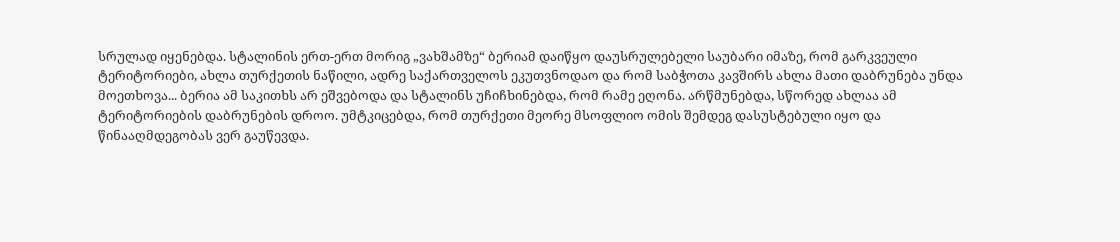სრულად იყენებდა. სტალინის ერთ-ერთ მორიგ „ვახშამზე“ ბერიამ დაიწყო დაუსრულებელი საუბარი იმაზე, რომ გარკვეული ტერიტორიები, ახლა თურქეთის ნაწილი, ადრე საქართველოს ეკუთვნოდაო და რომ საბჭოთა კავშირს ახლა მათი დაბრუნება უნდა მოეთხოვა... ბერია ამ საკითხს არ ეშვებოდა და სტალინს უჩიჩხინებდა, რომ რამე ეღონა. არწმუნებდა, სწორედ ახლაა ამ ტერიტორიების დაბრუნების დროო. უმტკიცებდა, რომ თურქეთი მეორე მსოფლიო ომის შემდეგ დასუსტებული იყო და წინააღმდეგობას ვერ გაუწევდა.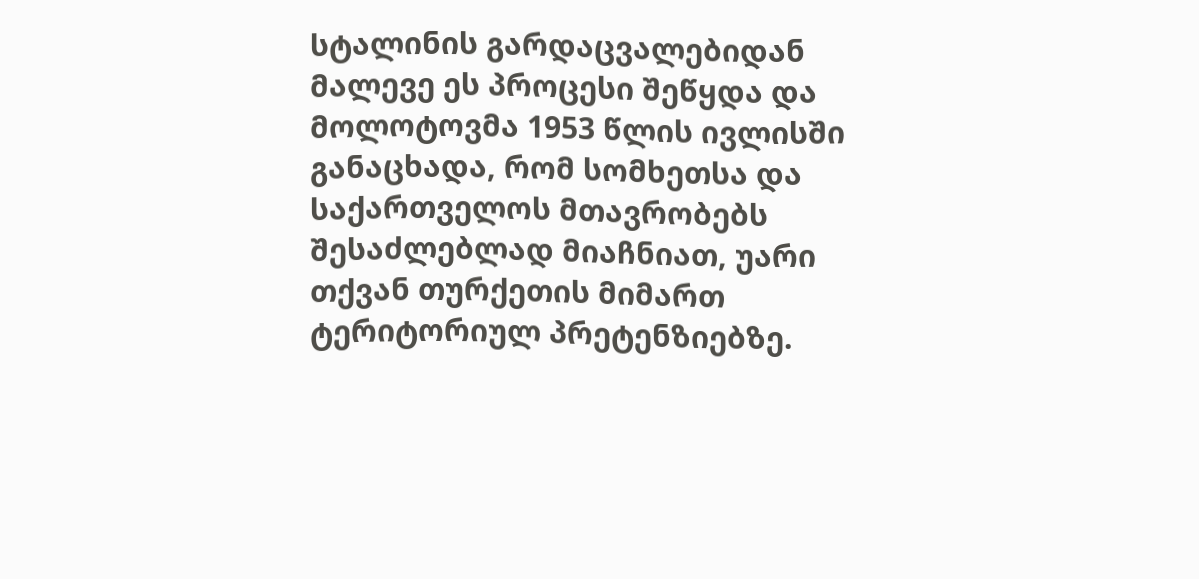სტალინის გარდაცვალებიდან მალევე ეს პროცესი შეწყდა და მოლოტოვმა 1953 წლის ივლისში განაცხადა, რომ სომხეთსა და საქართველოს მთავრობებს შესაძლებლად მიაჩნიათ, უარი თქვან თურქეთის მიმართ ტერიტორიულ პრეტენზიებზე.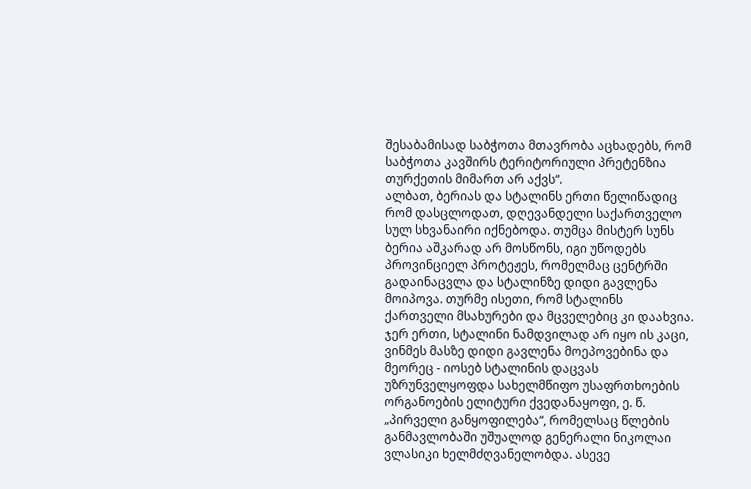შესაბამისად საბჭოთა მთავრობა აცხადებს, რომ საბჭოთა კავშირს ტერიტორიული პრეტენზია თურქეთის მიმართ არ აქვს“.
ალბათ, ბერიას და სტალინს ერთი წელიწადიც რომ დასცლოდათ, დღევანდელი საქართველო სულ სხვანაირი იქნებოდა. თუმცა მისტერ სუნს ბერია აშკარად არ მოსწონს, იგი უწოდებს პროვინციელ პროტეჟეს, რომელმაც ცენტრში გადაინაცვლა და სტალინზე დიდი გავლენა მოიპოვა. თურმე ისეთი, რომ სტალინს ქართველი მსახურები და მცველებიც კი დაახვია. ჯერ ერთი, სტალინი ნამდვილად არ იყო ის კაცი, ვინმეს მასზე დიდი გავლენა მოეპოვებინა და მეორეც - იოსებ სტალინის დაცვას უზრუნველყოფდა სახელმწიფო უსაფრთხოების ორგანოების ელიტური ქვედანაყოფი, ე. წ. „პირველი განყოფილება“, რომელსაც წლების განმავლობაში უშუალოდ გენერალი ნიკოლაი ვლასიკი ხელმძღვანელობდა. ასევე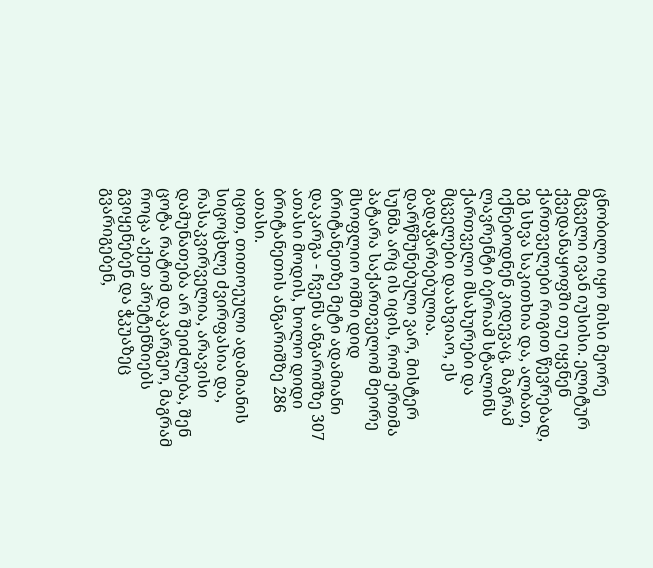ცნობილი იყო მისი მეორე მცველი ივან იუსისი. ელიტურ ქვედანაყოფში თუ იყვნენ ქართველები რიგით წევრებად, ეგ სხვა საკითხია და, ალბათ, იქნებოდნენ კიდევაც, მაგრამ ლავრენტი ბერიამ სტალინს ქართველი მსახურები და მცველები დაახვიაო, ეს გადაჭარბებულია.
დარწმუნებული ვარ, მისტერ სუნმა არც ის იცის, რომ ერთმა პატარა საქართველომ მეორე მსოფლიო ომში დიდ ბრიტანეთზე მეტი ადამიანი დაკარგა - ჩვენს ანგარიშზე 307 ათასი მოდის, ხოლო დიდი ბრიტანეთის ანგარიშზე 286 ათასი.
იცით, თითოეული ადამიანის სიცოცხლე ძვირფასია და, რასაკვირველია, არავისი დამუნათება არ შეიძლება, შენ ცოტა რატომ დაკარგეო, მაგრამ როცა აქეთ პრეტენზიებს გვიყენებენ და ჭკუაზეც გვარიგებენ,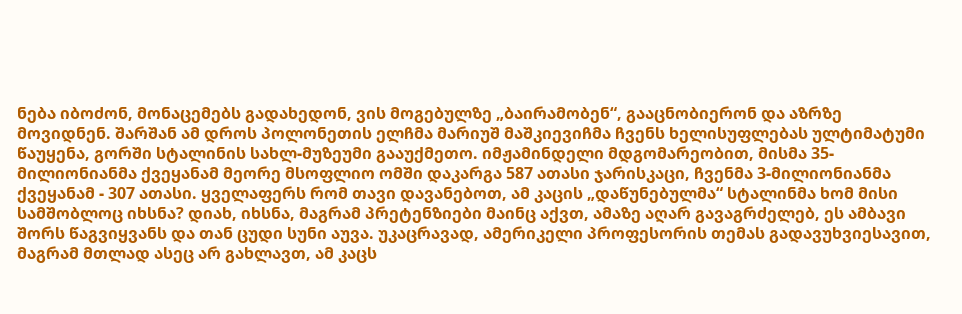ნება იბოძონ, მონაცემებს გადახედონ, ვის მოგებულზე „ბაირამობენ“, გააცნობიერონ და აზრზე მოვიდნენ. შარშან ამ დროს პოლონეთის ელჩმა მარიუშ მაშკიევიჩმა ჩვენს ხელისუფლებას ულტიმატუმი წაუყენა, გორში სტალინის სახლ-მუზეუმი გააუქმეთო. იმჟამინდელი მდგომარეობით, მისმა 35-მილიონიანმა ქვეყანამ მეორე მსოფლიო ომში დაკარგა 587 ათასი ჯარისკაცი, ჩვენმა 3-მილიონიანმა ქვეყანამ - 307 ათასი. ყველაფერს რომ თავი დავანებოთ, ამ კაცის „დაწუნებულმა“ სტალინმა ხომ მისი სამშობლოც იხსნა? დიახ, იხსნა, მაგრამ პრეტენზიები მაინც აქვთ, ამაზე აღარ გავაგრძელებ, ეს ამბავი შორს წაგვიყვანს და თან ცუდი სუნი აუვა. უკაცრავად, ამერიკელი პროფესორის თემას გადავუხვიესავით, მაგრამ მთლად ასეც არ გახლავთ, ამ კაცს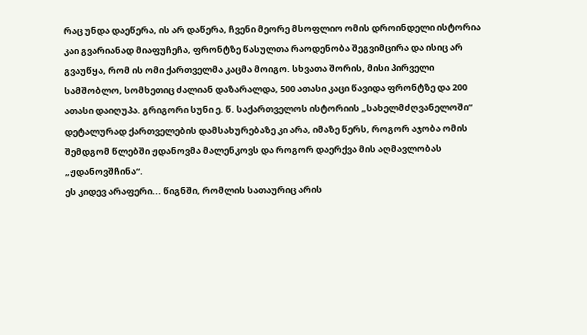რაც უნდა დაეწერა, ის არ დაწერა, ჩვენი მეორე მსოფლიო ომის დროინდელი ისტორია კაი გვარიანად მიაფუჩეჩა, ფრონტზე წასულთა რაოდენობა შეგვიმცირა და ისიც არ გვაუწყა, რომ ის ომი ქართველმა კაცმა მოიგო. სხვათა შორის, მისი პირველი სამშობლო, სომხეთიც ძალიან დაზარალდა, 500 ათასი კაცი წავიდა ფრონტზე და 200 ათასი დაიღუპა. გრიგორი სუნი ე. წ. საქართველოს ისტორიის „სახელმძღვანელოში“ დეტალურად ქართველების დამსახურებაზე კი არა, იმაზე წერს, როგორ აჯობა ომის შემდგომ წლებში ჟდანოვმა მალენკოვს და როგორ დაერქვა მის აღმავლობას „ჟდანოვშჩინა“.
ეს კიდევ არაფერი... წიგნში, რომლის სათაურიც არის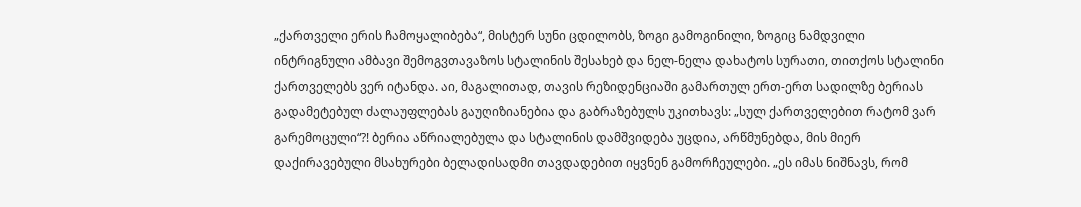„ქართველი ერის ჩამოყალიბება“, მისტერ სუნი ცდილობს, ზოგი გამოგინილი, ზოგიც ნამდვილი ინტრიგნული ამბავი შემოგვთავაზოს სტალინის შესახებ და ნელ-ნელა დახატოს სურათი, თითქოს სტალინი ქართველებს ვერ იტანდა. აი, მაგალითად, თავის რეზიდენციაში გამართულ ერთ-ერთ სადილზე ბერიას გადამეტებულ ძალაუფლებას გაუღიზიანებია და გაბრაზებულს უკითხავს: „სულ ქართველებით რატომ ვარ გარემოცული“?! ბერია აწრიალებულა და სტალინის დამშვიდება უცდია, არწმუნებდა, მის მიერ დაქირავებული მსახურები ბელადისადმი თავდადებით იყვნენ გამორჩეულები. „ეს იმას ნიშნავს, რომ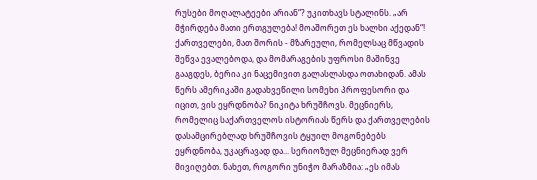რუსები მოღალატეები არიან“? უკითხავს სტალინს. „არ მჭირდება მათი ერთგულება! მოაშორეთ ეს ხალხი აქედან“! ქართველები, მათ შორის - მზარეული, რომელსაც მწვადის შეწვა ევალებოდა, და მომარაგების უფროსი მაშინვე გააგდეს, ბერია კი ნაცემივით გალასლასდა ოთახიდან. ამას წერს ამერიკაში გადახვეწილი სომეხი პროფესორი და იცით, ვის ეყრდნობა? ნიკიტა ხრუშჩოვს. მეცნიერს, რომელიც საქართველოს ისტორიას წერს და ქართველების დასამცირებლად ხრუშჩოვის ტყუილ მოგონებებს ეყრდნობა, უკაცრავად და... სერიოზულ მეცნიერად ვერ მივიღებთ. ნახეთ, როგორი უნიჭო მარაზმია: „ეს იმას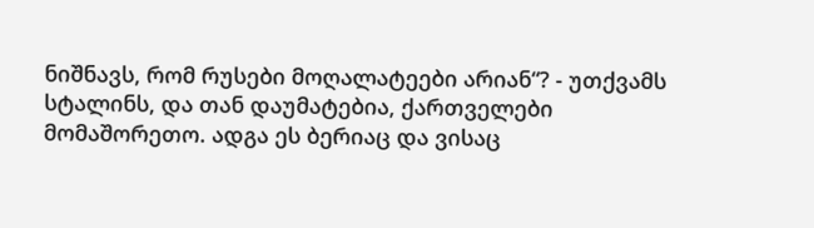ნიშნავს, რომ რუსები მოღალატეები არიან“? - უთქვამს სტალინს, და თან დაუმატებია, ქართველები მომაშორეთო. ადგა ეს ბერიაც და ვისაც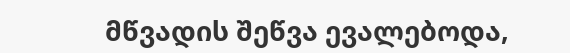მწვადის შეწვა ევალებოდა,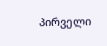პირველი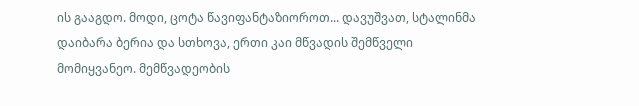ის გააგდო. მოდი, ცოტა წავიფანტაზიოროთ... დავუშვათ, სტალინმა დაიბარა ბერია და სთხოვა, ერთი კაი მწვადის შემწველი მომიყვანეო. მემწვადეობის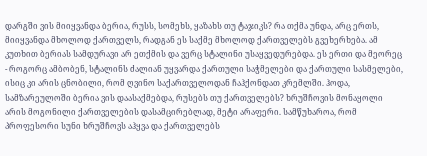დარგში ვის მიიყვანდა ბერია, რუსს, სომეხს, ყაზახს თუ ტაჯიკს? რა თქმა უნდა, არც ერთს, მიიყვანდა მხოლოდ ქართველს, რადგან ეს საქმე მხოლოდ ქართველებს გვეხერხება. ამ კუთხით ბერიას სამდურავი არ ეთქმის და ვერც სტალინი უსაყვედურებდა. ეს ერთი და მეორეც - როგორც ამბობენ, სტალინს ძალიან უყვარდა ქართული საჭმელები და ქართული სასმელები, ისიც კი არის ცნობილი, რომ ღვინო საქართველოდან ჩაჰქონდათ კრემლში. ჰოდა, სამზარეულოში ბერია ვის დაასაქმებდა, რუსებს თუ ქართველებს? ხრუშჩოვის მონაყოლი არის მოგონილი ქართველების დასამცირებლად, მეტი არაფერი. სამწუხაროა, რომ პროფესორი სუნი ხრუშჩოვს აჰყვა და ქართველებს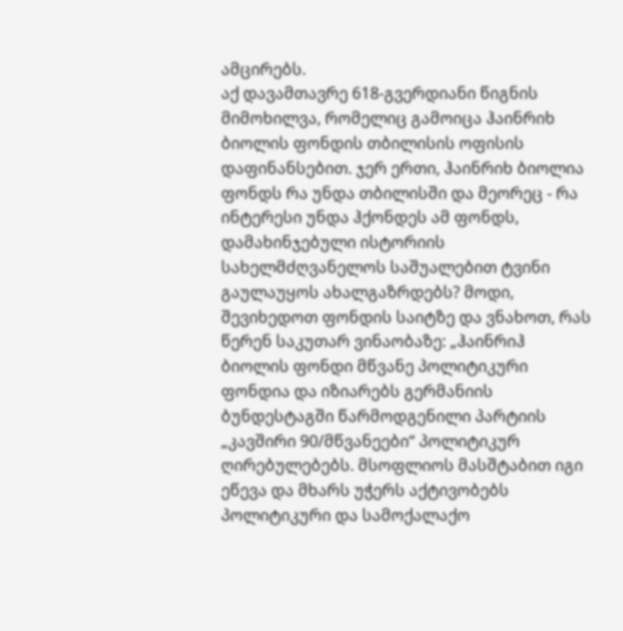ამცირებს.
აქ დავამთავრე 618-გვერდიანი წიგნის მიმოხილვა, რომელიც გამოიცა ჰაინრიხ ბიოლის ფონდის თბილისის ოფისის დაფინანსებით. ჯერ ერთი, ჰაინრიხ ბიოლია ფონდს რა უნდა თბილისში და მეორეც - რა ინტერესი უნდა ჰქონდეს ამ ფონდს, დამახინჯებული ისტორიის სახელმძღვანელოს საშუალებით ტვინი გაულაუყოს ახალგაზრდებს? მოდი, შევიხედოთ ფონდის საიტზე და ვნახოთ, რას წერენ საკუთარ ვინაობაზე: „ჰაინრიჰ ბიოლის ფონდი მწვანე პოლიტიკური ფონდია და იზიარებს გერმანიის ბუნდესტაგში წარმოდგენილი პარტიის „კავშირი 90/მწვანეები“ პოლიტიკურ ღირებულებებს. მსოფლიოს მასშტაბით იგი ეწევა და მხარს უჭერს აქტივობებს პოლიტიკური და სამოქალაქო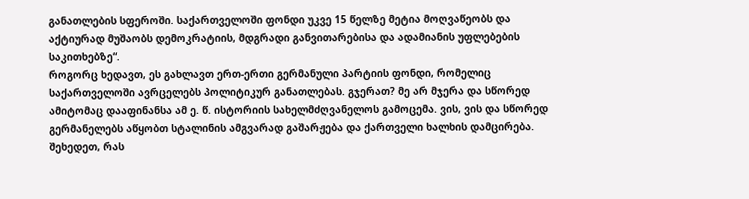განათლების სფეროში. საქართველოში ფონდი უკვე 15 წელზე მეტია მოღვაწეობს და აქტიურად მუშაობს დემოკრატიის, მდგრადი განვითარებისა და ადამიანის უფლებების საკითხებზე“.
როგორც ხედავთ, ეს გახლავთ ერთ-ერთი გერმანული პარტიის ფონდი, რომელიც საქართველოში ავრცელებს პოლიტიკურ განათლებას. გჯერათ? მე არ მჯერა და სწორედ ამიტომაც დააფინანსა ამ ე. წ. ისტორიის სახელმძღვანელოს გამოცემა. ვის, ვის და სწორედ გერმანელებს აწყობთ სტალინის ამგვარად გაშარჟება და ქართველი ხალხის დამცირება. შეხედეთ, რას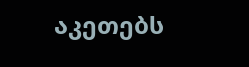აკეთებს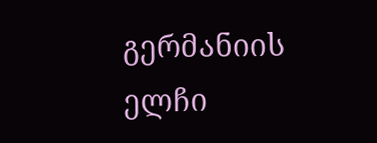გერმანიის ელჩი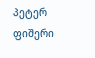პეტერ ფიშერი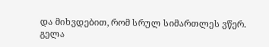და მიხვდებით, რომ სრულ სიმართლეს ვწერ.
გელა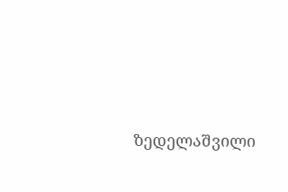ზედელაშვილი